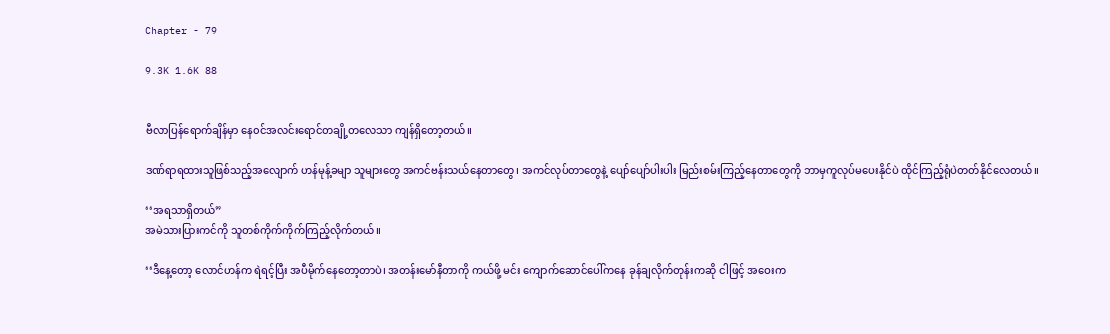Chapter - 79

9.3K 1.6K 88


ဗီလာပြန်ရောက်ချိန်မှာ နေ၀င်အလင်း‌ရောင်တချို့တလေသာ ကျန်ရှိတော့တယ်။

ဒဏ်ရာရထားသူဖြစ်သည့်အလျောက် ဟန်မုန့်ခမျာ သူများတွေ အကင်ဗန်းသယ်‌နေတာတွေ၊ အကင်လုပ်တာတွေနဲ့ ပျော်ပျော်ပါးပါး မြည်းစမ်းကြည့်နေတာတွေကို ဘာမှကူလုပ်မပေးနိုင်ပဲ ထိုင်ကြည့်ရုံပဲတတ်နိုင်လေတယ်။

‘‘အရသာရှိတယ်”
အမဲသားပြားကင်ကို သူတစ်ကိုက်ကိုက်ကြည့်လိုက်တယ်။

‘‘ဒီနေ့တော့ လောင်ဟန်က ရဲရင့်ပြီး အပီမိုက်နေတော့တာပဲ၊ အတန်းမော်နီတာကို ကယ်ဖို့ မင်း ကျောက်ဆောင်ပေါ်ကနေ ခုန်ချလိုက်တုန်းကဆို ငါဖြင့် အဝေးက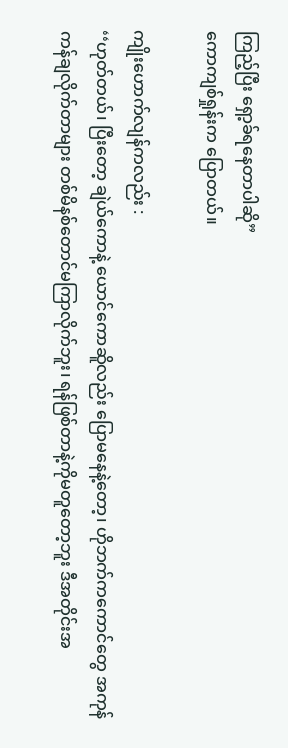ကြည့်ပြီး ရှော့ခ်ရနေတာပါဆို”
ကောကျစ်ရှုန်းက ပြောတယ်။

ကျိုးဟောက်လျန်ကလည်း :
‘‘ဟုတ်တယ်၊ ပြီးတော့ ချဲယ်ကောနဲ့ ယောင်ကောဆိူလည်း ပြောမနေနဲ့တော့၊ ဟိုဘက်ကကောင်တွေ အကုန် ကန်ချလိုက်တာများ တစ်မိနစ်တောင်မကြာလိုက်ဘူး၊ ရန်ဖြစ်တာနဲ့ကိုမတူတော့ဘူး ဒီအတိုင်းအ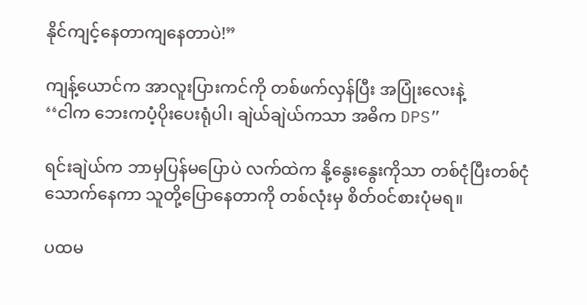နိုင်ကျင့်နေတာကျနေတာပဲ!”

ကျန့်ယောင်က အာလူးပြားကင်ကို တစ်ဖက်လှန်ပြီး အပြုံးလေးနဲ့
‘‘ငါက ဘေးကပံ့ပိုးပေးရုံပါ၊ ချဲယ်ချဲယ်ကသာ အဓိက DPS”

ရင်းချဲယ်က ဘာမှပြန်မပြောပဲ လက်ထဲက နို့နွေးနွေးကိုသာ တစ်ငုံပြီးတစ်ငုံသောက်နေကာ သူတို့ပြောနေတာကို တစ်လုံးမှ စိတ်၀င်စားပုံမရ။

ပထမ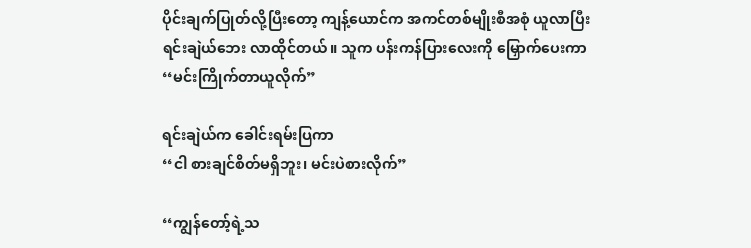ပိုင်းချက်ပြုတ်လို့ပြီးတော့ ကျန့်ယောင်က အကင်တစ်မျိုးစီအစုံ ယူလာပြီး ရင်းချဲယ်ဘေး လာထိုင်တယ်။ သူက ပန်းကန်ပြားလေးကို မြှောက်ပေးကာ
‘‘မင်းကြိုက်တာယူလိုက်”

ရင်းချဲယ်က ခေါင်းရမ်းပြကာ
‘‘ငါ စားချင်စိတ်မရှိဘူး၊ မင်းပဲစားလိုက်”

‘‘ကျွန်တော့်ရဲ့သ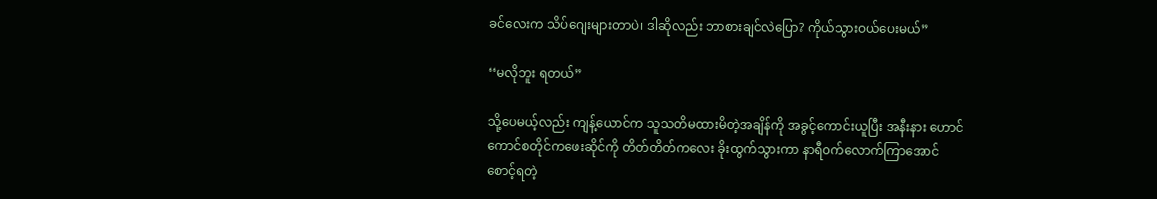ခင်လေးက သိပ်ဂျေးများတာပဲ၊ ဒါဆိုလည်း ဘာစားချင်လဲပြော? ကိုယ်သွားဝယ်ပေးမယ်”

‘‘မလိုဘူး ရတယ်”

သို့ပေမယ့်လည်း ကျန့်ယောင်က သူသတိမထားမိတဲ့အချိန်ကို အခွင့်ကောင်းယူပြီး အနီးနား ဟောင်ကောင်စတိုင်ကဖေးဆိုင်ကို တိတ်တိတ်ကလေး ခိုးထွက်သွားကာ နာရီ၀က်လောက်ကြာအောင် စောင့်ရတဲ့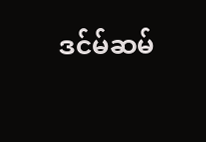ဒင်မ်ဆမ်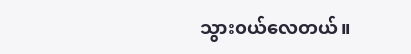သွား၀ယ်လေတယ်။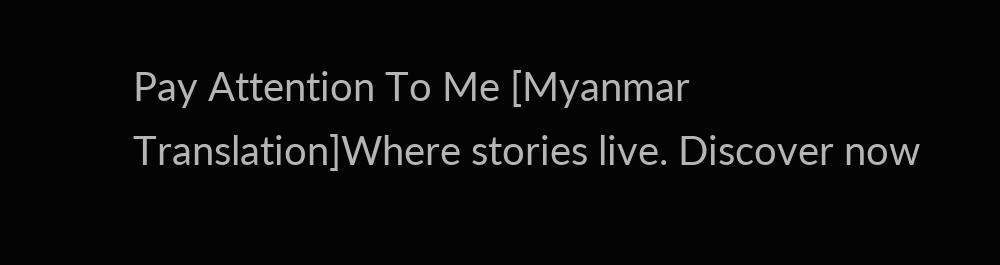Pay Attention To Me [Myanmar Translation]Where stories live. Discover now